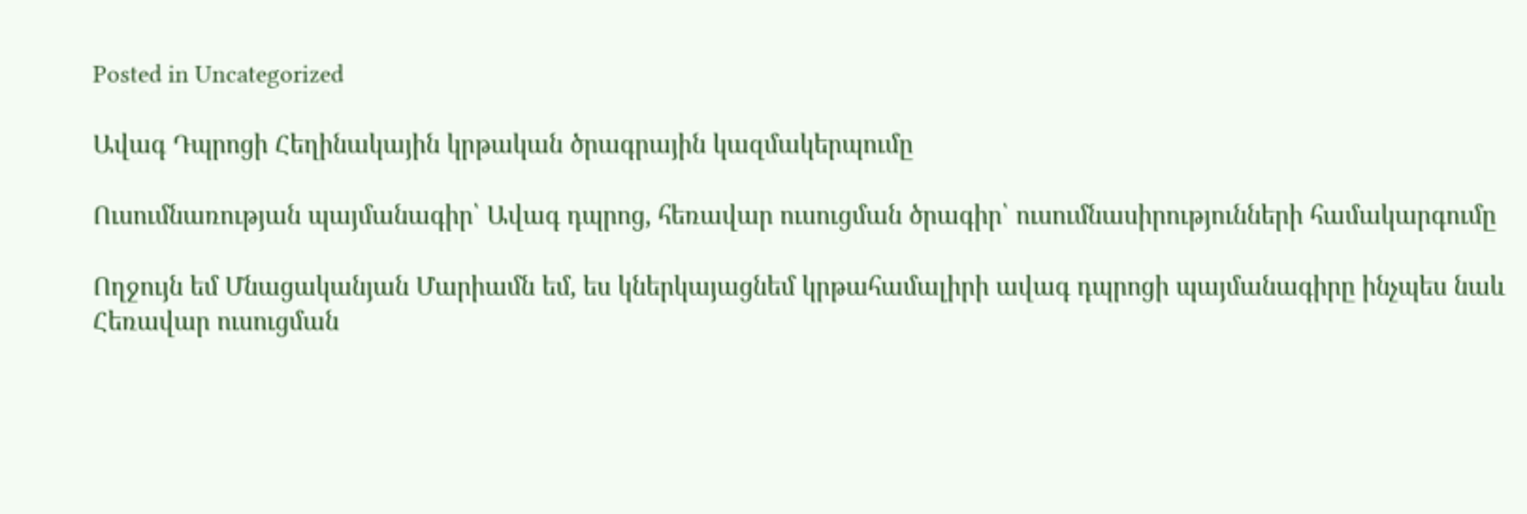Posted in Uncategorized

Ավագ Դպրոցի Հեղինակային կրթական ծրագրային կազմակերպումը

Ուսումնառության պայմանագիր՝ Ավագ դպրոց, հեռավար ուսուցման ծրագիր՝ ուսումնասիրությունների համակարգումը

Ողջույն եմ Մնացականյան Մարիամն եմ, ես կներկայացնեմ կրթահամալիրի ավագ դպրոցի պայմանագիրը ինչպես նաև Հեռավար ուսուցման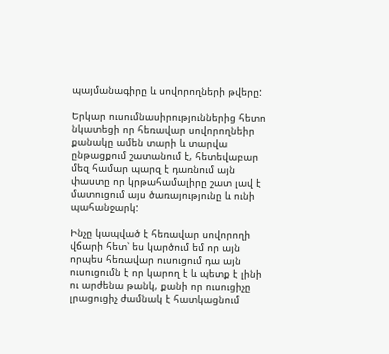պայմանագիրը և սովորողների թվերը:

Երկար ուսումնասիրություններից հետո նկատեցի որ հեռավար սովորողնեիր քանակը ամեն տարի և տարվա ընթացքում շատանում է, հետեվաբար մեզ համար պարզ է դառնում այն փաստը որ կրթահամալիրը շատ լավ է մատուցում այս ծառայությունը և ունի պահանջարկ:

Ինչը կապված է հեռավար սովորողի վճարի հետ՝ ես կարծում եմ որ այն որպես հեռավար ուսուցում դա այն ուսուցումն է որ կարող է և պետք է լինի ու արժենա թանկ, քանի որ ուսուցիչը լրացուցիչ ժամնակ է հատկացնում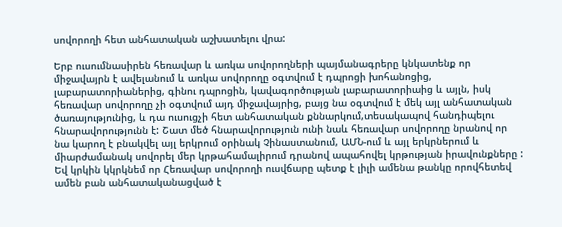սովորողի հետ անհատական աշխատելու վրա:

Երբ ուսումնասիրեն հեռավար և առկա սովորողների պայմանագրերը կնկատենք որ միջավայրն է ավելանում և առկա սովորողը օգտվում է դպրոցի խոհանոցից, լաբարատորիաներից, գինու դպրոցին, կավագործության լաբարատորիաից և այլն, իսկ հեռավար սովորողը չի օգտվում այդ միջավայրից, բայց նա օգտվում է մեկ այլ անհատական ծառայությունից, և դա ուսուցչի հետ անհատական քննարկում,տեսակապով հանդիպելու հնարավորությունն է: Շատ մեծ հնարավորություն ունի նաև հեռավար սովորողը նրանով որ նա կարող է բնակվել այլ երկրում օրինակ Չինաստանում, ԱՄՆ-ում և այլ երկրներում և միարժամանակ սովորել մեր կրթահամալիրում դրանով ապահովել կրթության իրավունքները : Եվ կրկին կկրկնեմ որ Հեռավար սովորողի ուսվճարը պետք է լիլի ամենա թանկը որովհետեվ ամեն բան անհատականացված է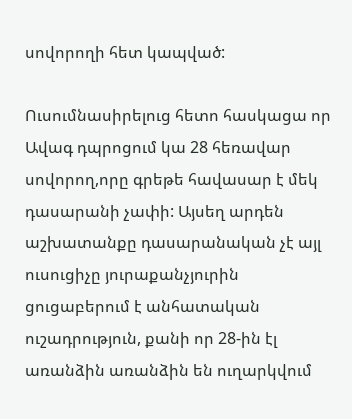սովորողի հետ կապված:

Ուսումնասիրելուց հետո հասկացա որ Ավագ դպրոցում կա 28 հեռավար սովորող,որը գրեթե հավասար է մեկ դասարանի չափի: Այսեղ արդեն աշխատանքը դասարանական չէ այլ ուսուցիչը յուրաքանչյուրին ցուցաբերում է անհատական ուշադրություն, քանի որ 28-ին էլ առանձին առանձին են ուղարկվում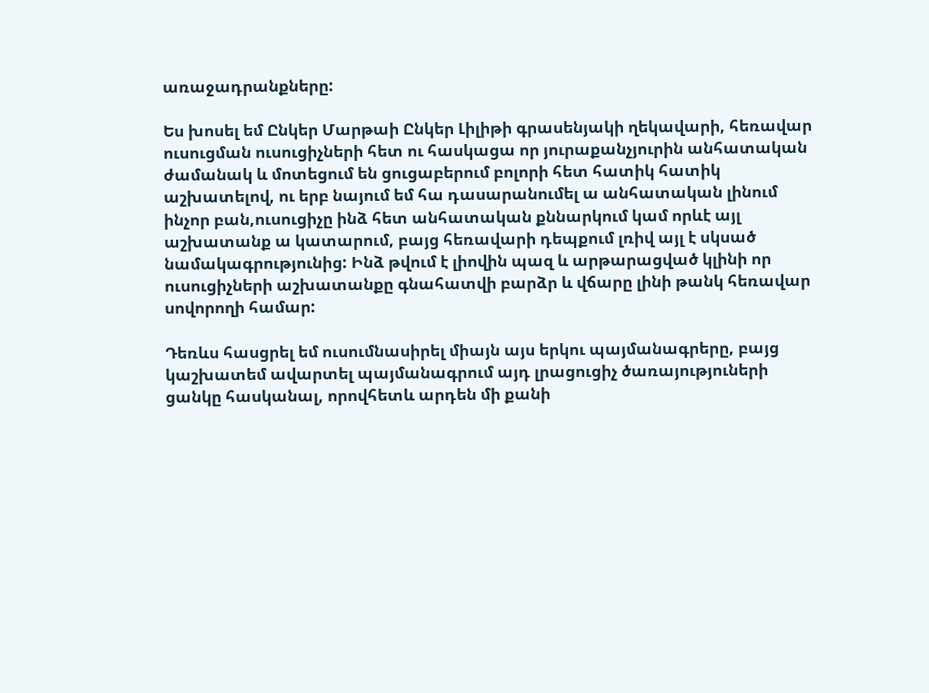առաջադրանքները:

Ես խոսել եմ Ընկեր Մարթաի Ընկեր Լիլիթի գրասենյակի ղեկավարի, հեռավար ուսուցման ուսուցիչների հետ ու հասկացա որ յուրաքանչյուրին անհատական ժամանակ և մոտեցում են ցուցաբերում բոլորի հետ հատիկ հատիկ աշխատելով, ու երբ նայում եմ հա դասարանումել ա անհատական լինում ինչոր բան,ուսուցիչը ինձ հետ անհատական քննարկում կամ որևէ այլ աշխատանք ա կատարում, բայց հեռավարի դեպքում լռիվ այլ է սկսած նամակագրությունից: Ինձ թվում է լիովին պազ և արթարացված կլինի որ ուսուցիչների աշխատանքը գնահատվի բարձր և վճարը լինի թանկ հեռավար սովորողի համար:

Դեռևս հասցրել եմ ուսումնասիրել միայն այս երկու պայմանագրերը, բայց կաշխատեմ ավարտել պայմանագրում այդ լրացուցիչ ծառայություների ցանկը հասկանալ, որովհետև արդեն մի քանի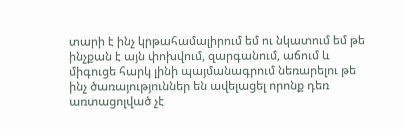տարի է ինչ կրթահամալիրում եմ ու նկատում եմ թե ինչքան է այն փոխվում, զարգանում, աճում և միգուցե հարկ լինի պայմանագրում նեռարելու թե ինչ ծառայություններ են ավելացել որոնք դեռ առտացոլված չէ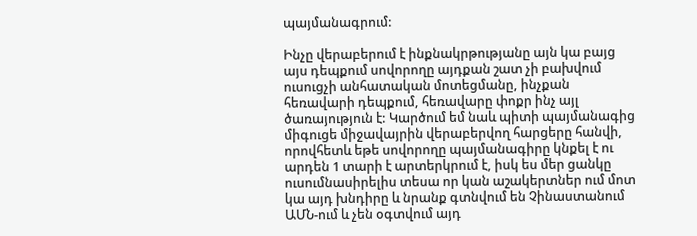պայմանագրում:

Ինչը վերաբերում է ինքնակրթությանը այն կա բայց այս դեպքում սովորողը այդքան շատ չի բախվում ուսուցչի անհատական մոտեցմանը, ինչքան հեռավարի դեպքում, հեռավարը փոքր ինչ այլ ծառայություն է: Կարծում եմ նաև պիտի պայմանագից միգուցե միջավայրին վերաբերվող հարցերը հանվի, որովհետև եթե սովորողը պայմանագիրը կնքել է ու արդեն 1 տարի է արտերկրում է, իսկ ես մեր ցանկը ուսումնասիրելիս տեսա որ կան աշակերտներ ում մոտ կա այդ խնդիրը և նրանք գտնվում են Չինաստանում ԱՄՆ-ում և չեն օգտվում այդ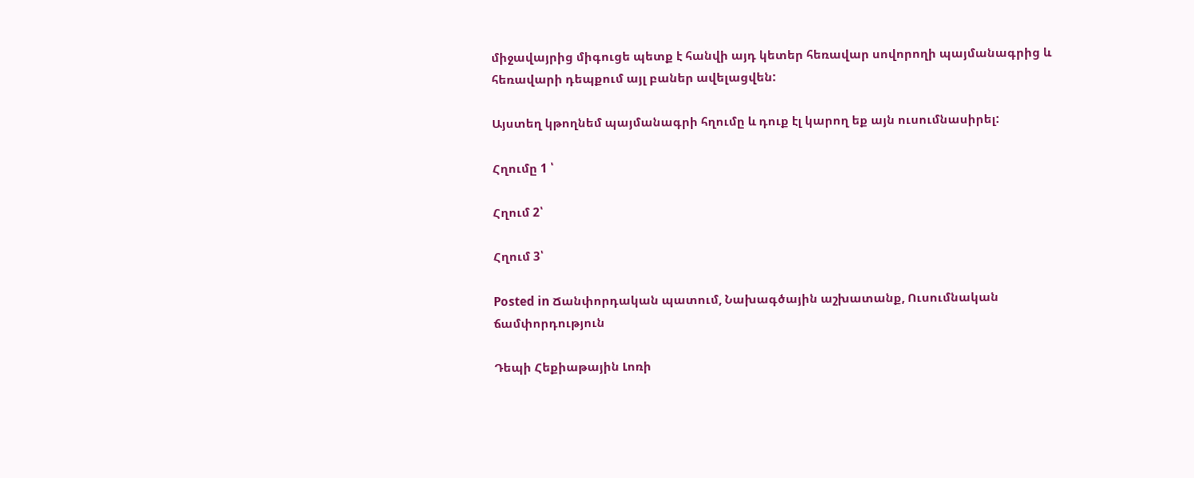միջավայրից միգուցե պետք է հանվի այդ կետեր հեռավար սովորողի պայմանագրից և հեռավարի դեպքում այլ բաներ ավելացվեն:

Այստեղ կթողնեմ պայմանագրի հղումը և դուք էլ կարող եք այն ուսումնասիրել:

Հղումը 1 ՝

Հղում 2՝

Հղում 3՝

Posted in Ճանփորդական պատում, Նախագծային աշխատանք, Ուսումնական ճամփորդություն

Դեպի Հեքիաթային Լոռի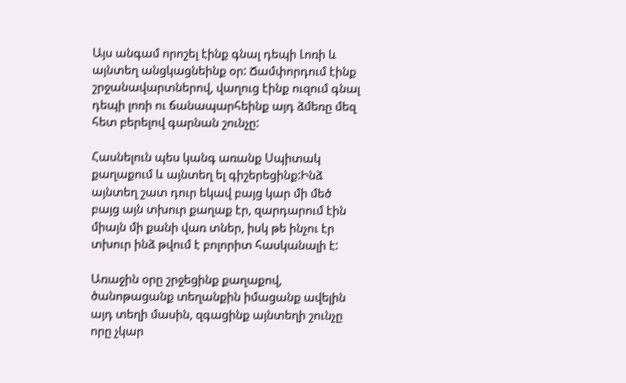Այս անգամ որոշել էինք գնալ դեպի Լոռի և այնտեղ անցկացնեինք օր: Ճամփորդում էինք շրջանավարտներով, վաղուց էինք ուզում գնալ դեպի լոռի ու ճանապարհեինք այդ ձմեռը մեզ հետ բերելով գարնան շունչը:

Հասնելուն պես կանգ առանք Սպիտակ քաղաքում և այնտեղ ել գիշերեցինք:Ինձ այնտեղ շատ դուր եկավ բայց կար մի մեծ բայց այն տխուր քաղաք էր, զարդարում էին միայն մի քանի վառ տներ, իսկ թե ինչու էր տխուր ինձ թվում է բոլորիտ հասկանալի է:

Առաջին օրը շրջեցինք քաղաքով, ծանոթացանք տեղանքին իմացանք ավելին այդ տեղի մասին, զգացինք այնտեղի շունչը որը չկար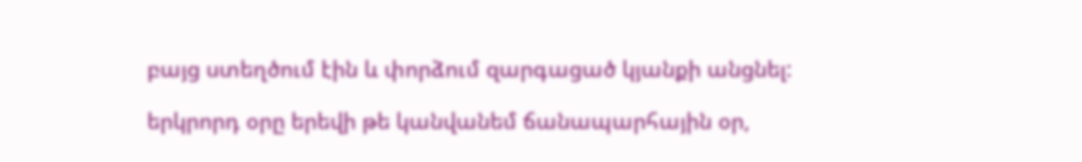բայց ստեղծում էին և փորձում զարգացած կյանքի անցնել:

երկրորդ օրը երեվի թե կանվանեմ ճանապարհային օր,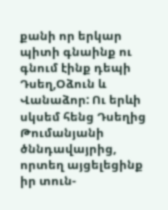քանի որ երկար պիտի գնաինք ու գնում էինք դեպի Դսեղ,Օձուն և Վանաձոր: Ու երևի սկսեմ հենց Դսեղից Թումանյանի ծննդավայրից, որտեղ այցելեցինք իր տուն-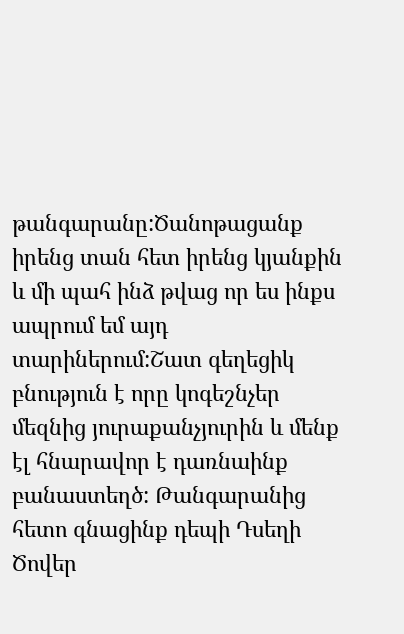թանգարանը:Ծանոթացանք իրենց տան հետ իրենց կյանքին և մի պահ ինձ թվաց որ ես ինքս ապրում եմ այդ տարիներում:Շատ գեղեցիկ բնություն է որը կոգեշնչեր մեզնից յուրաքանչյուրին և մենք էլ հնարավոր է դառնաինք բանաստեղծ: Թանգարանից հետո գնացինք դեպի Դսեղի Ծովեր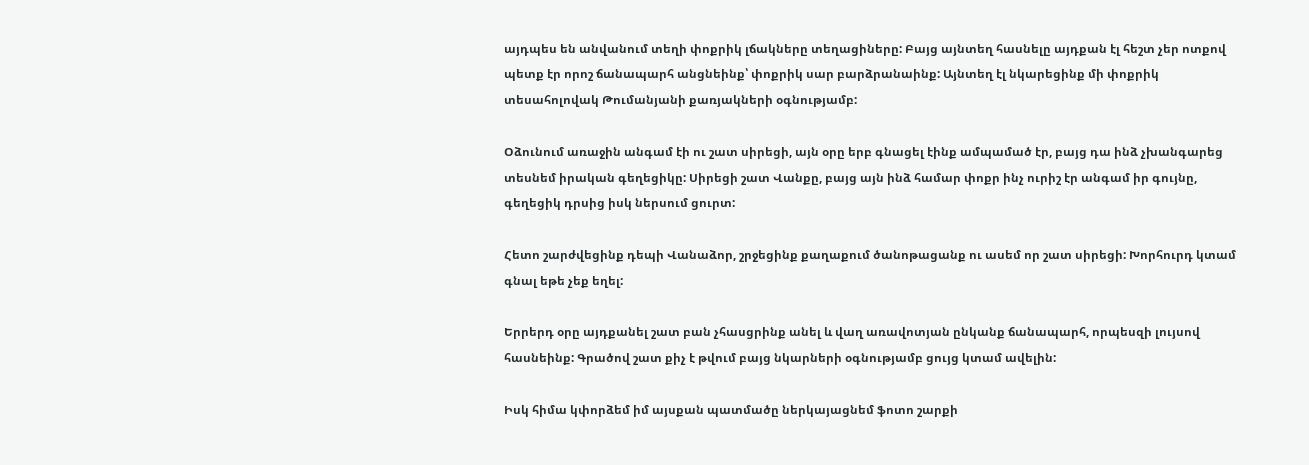այդպես են անվանում տեղի փոքրիկ լճակները տեղացիները: Բայց այնտեղ հասնելը այդքան էլ հեշտ չեր ոտքով պետք էր որոշ ճանապարհ անցնեինք՝ փոքրիկ սար բարձրանաինք: Այնտեղ էլ նկարեցինք մի փոքրիկ տեսահոլովակ Թումանյանի քառյակների օգնությամբ:

Օձունում առաջին անգամ էի ու շատ սիրեցի, այն օրը երբ գնացել էինք ամպամած էր, բայց դա ինձ չխանգարեց տեսնեմ իրական գեղեցիկը: Սիրեցի շատ Վանքը, բայց այն ինձ համար փոքր ինչ ուրիշ էր անգամ իր գույնը, գեղեցիկ դրսից իսկ ներսում ցուրտ:

Հետո շարժվեցինք դեպի Վանաձոր, շրջեցինք քաղաքում ծանոթացանք ու ասեմ որ շատ սիրեցի: Խորհուրդ կտամ գնալ եթե չեք եղել:

Երրերդ օրը այդքանել շատ բան չհասցրինք անել և վաղ առավոտյան ընկանք ճանապարհ, որպեսզի լույսով հասնեինք: Գրածով շատ քիչ է թվում բայց նկարների օգնությամբ ցույց կտամ ավելին:

Իսկ հիմա կփորձեմ իմ այսքան պատմածը ներկայացնեմ ֆոտո շարքի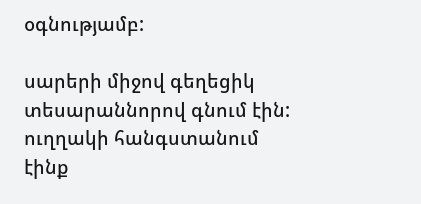օգնությամբ:

սարերի միջով գեղեցիկ տեսարաննորով գնում էին:
ուղղակի հանգստանում էինք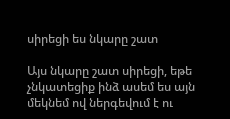սիրեցի ես նկարը շատ

Այս նկարը շատ սիրեցի, եթե չնկատեցիք ինձ ասեմ ես այն մեկնեմ ով ներգեվում է ու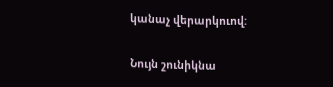կանաչ վերարկուով:

Նույն շունիկնա